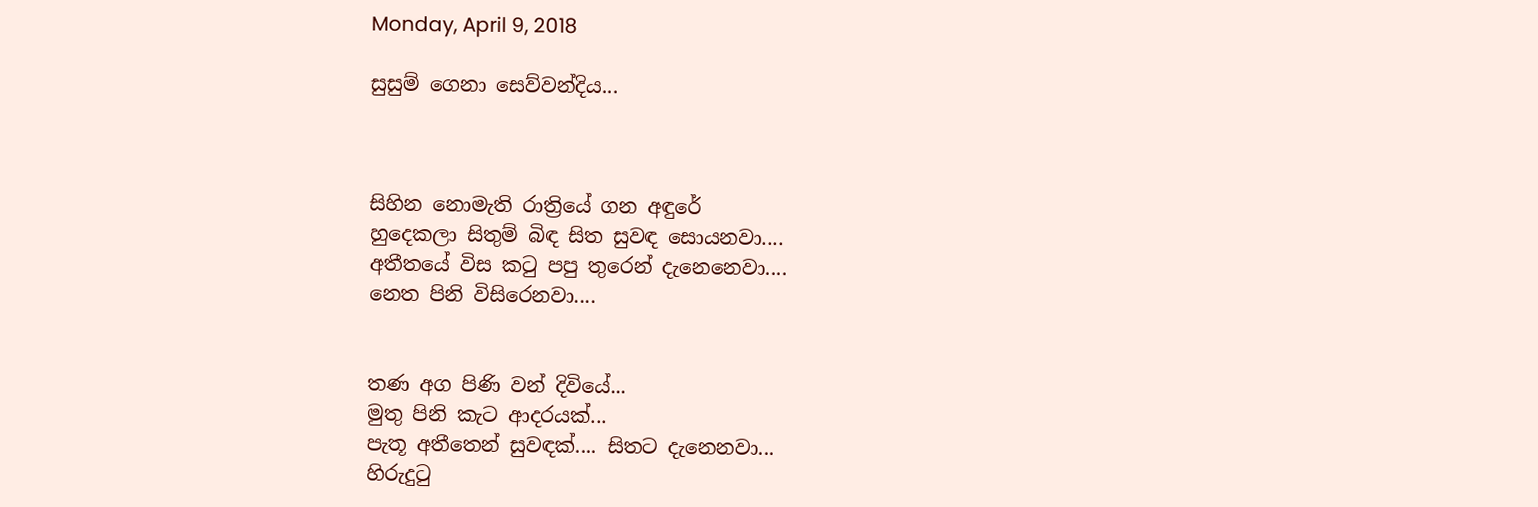Monday, April 9, 2018

සුසුම් ගෙනා සෙව්වන්දිය...



සිහින නොමැති රාත්‍රියේ ගන අඳුරේ
හුදෙකලා සිතුම් බිඳ සිත සුවඳ සොයනවා....
අතීතයේ විස කටු පපු තුරෙන් දැනෙනෙවා....
නෙත පිනි විසිරෙනවා....


තණ අග පිණි වන් දිවියේ...
මුතු පිනි කැට ආදරයක්...
පැතූ අතීතෙන් සුවඳක්.... සිතට දැනෙනවා...
හිරුදුටු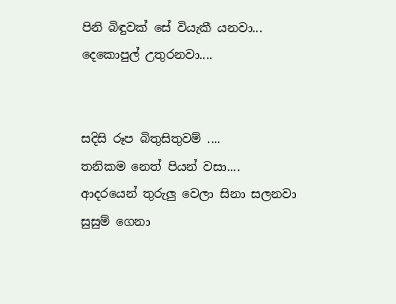පිනි බිඳුවක් සේ වියැකී යනවා...
දෙකොපුල් උතුරනවා....


සදිසි රූප බිතුසිතුවම් ....
තනිකම නෙත් පියන් වසා....
ආදරයෙන් තුරුලු වෙලා සිනා සලනවා
සුසුම් ගෙනා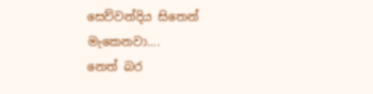සෙව්වන්දිය සිතෙන් මැකෙනවා....
නෙත් බර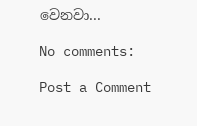වෙනවා...

No comments:

Post a Comment